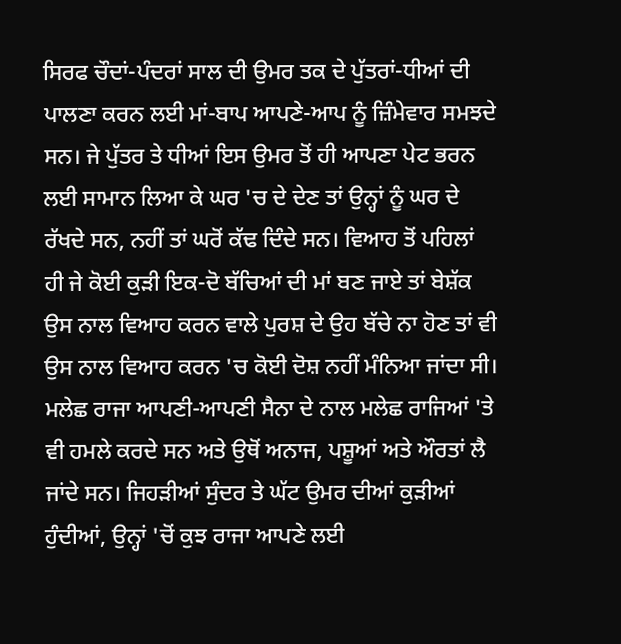ਸਿਰਫ ਚੌਦਾਂ-ਪੰਦਰਾਂ ਸਾਲ ਦੀ ਉਮਰ ਤਕ ਦੇ ਪੁੱਤਰਾਂ-ਧੀਆਂ ਦੀ ਪਾਲਣਾ ਕਰਨ ਲਈ ਮਾਂ-ਬਾਪ ਆਪਣੇ-ਆਪ ਨੂੰ ਜ਼ਿੰਮੇਵਾਰ ਸਮਝਦੇ ਸਨ। ਜੇ ਪੁੱਤਰ ਤੇ ਧੀਆਂ ਇਸ ਉਮਰ ਤੋਂ ਹੀ ਆਪਣਾ ਪੇਟ ਭਰਨ ਲਈ ਸਾਮਾਨ ਲਿਆ ਕੇ ਘਰ 'ਚ ਦੇ ਦੇਣ ਤਾਂ ਉਨ੍ਹਾਂ ਨੂੰ ਘਰ ਦੇ ਰੱਖਦੇ ਸਨ, ਨਹੀਂ ਤਾਂ ਘਰੋਂ ਕੱਢ ਦਿੰਦੇ ਸਨ। ਵਿਆਹ ਤੋਂ ਪਹਿਲਾਂ ਹੀ ਜੇ ਕੋਈ ਕੁੜੀ ਇਕ-ਦੋ ਬੱਚਿਆਂ ਦੀ ਮਾਂ ਬਣ ਜਾਏ ਤਾਂ ਬੇਸ਼ੱਕ ਉਸ ਨਾਲ ਵਿਆਹ ਕਰਨ ਵਾਲੇ ਪੁਰਸ਼ ਦੇ ਉਹ ਬੱਚੇ ਨਾ ਹੋਣ ਤਾਂ ਵੀ ਉਸ ਨਾਲ ਵਿਆਹ ਕਰਨ 'ਚ ਕੋਈ ਦੋਸ਼ ਨਹੀਂ ਮੰਨਿਆ ਜਾਂਦਾ ਸੀ।
ਮਲੇਛ ਰਾਜਾ ਆਪਣੀ-ਆਪਣੀ ਸੈਨਾ ਦੇ ਨਾਲ ਮਲੇਛ ਰਾਜਿਆਂ 'ਤੇ ਵੀ ਹਮਲੇ ਕਰਦੇ ਸਨ ਅਤੇ ਉਥੋਂ ਅਨਾਜ, ਪਸ਼ੂਆਂ ਅਤੇ ਔਰਤਾਂ ਲੈ ਜਾਂਦੇ ਸਨ। ਜਿਹੜੀਆਂ ਸੁੰਦਰ ਤੇ ਘੱਟ ਉਮਰ ਦੀਆਂ ਕੁੜੀਆਂ ਹੁੰਦੀਆਂ, ਉਨ੍ਹਾਂ 'ਚੋਂ ਕੁਝ ਰਾਜਾ ਆਪਣੇ ਲਈ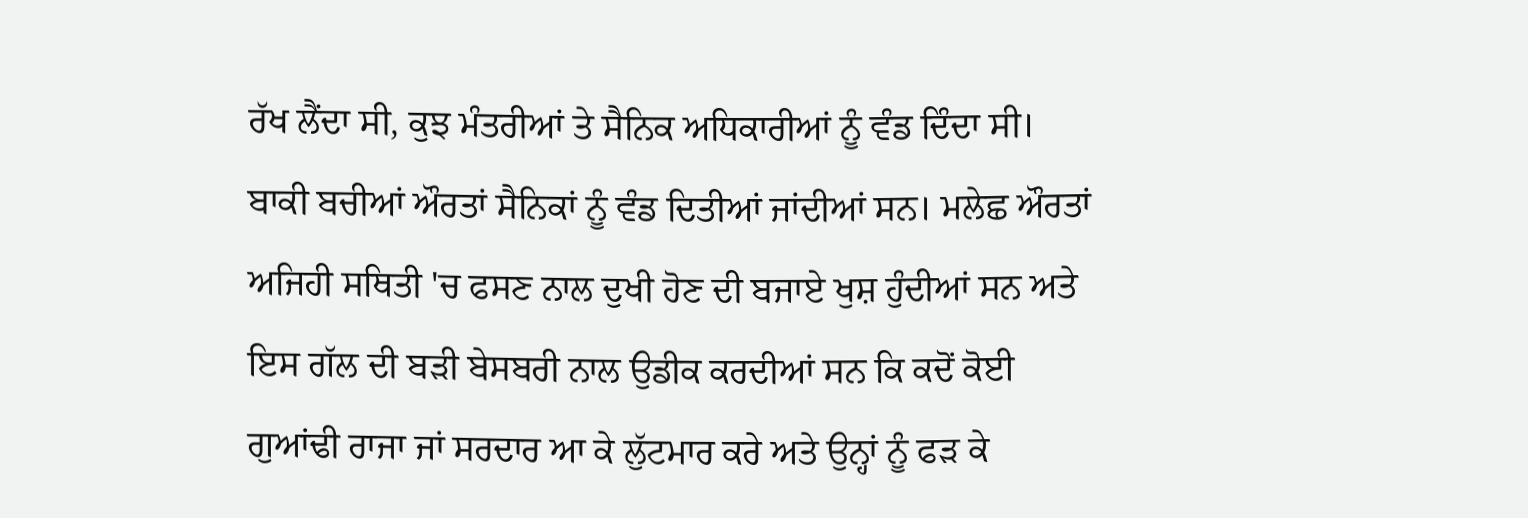ਰੱਖ ਲੈਂਦਾ ਸੀ, ਕੁਝ ਮੰਤਰੀਆਂ ਤੇ ਸੈਨਿਕ ਅਧਿਕਾਰੀਆਂ ਨੂੰ ਵੰਡ ਦਿੰਦਾ ਸੀ। ਬਾਕੀ ਬਚੀਆਂ ਔਰਤਾਂ ਸੈਨਿਕਾਂ ਨੂੰ ਵੰਡ ਦਿਤੀਆਂ ਜਾਂਦੀਆਂ ਸਨ। ਮਲੇਛ ਔਰਤਾਂ ਅਜਿਹੀ ਸਥਿਤੀ 'ਚ ਫਸਣ ਨਾਲ ਦੁਖੀ ਹੋਣ ਦੀ ਬਜਾਏ ਖੁਸ਼ ਹੁੰਦੀਆਂ ਸਨ ਅਤੇ ਇਸ ਗੱਲ ਦੀ ਬੜੀ ਬੇਸਬਰੀ ਨਾਲ ਉਡੀਕ ਕਰਦੀਆਂ ਸਨ ਕਿ ਕਦੋਂ ਕੋਈ ਗੁਆਂਢੀ ਰਾਜਾ ਜਾਂ ਸਰਦਾਰ ਆ ਕੇ ਲੁੱਟਮਾਰ ਕਰੇ ਅਤੇ ਉਨ੍ਹਾਂ ਨੂੰ ਫੜ ਕੇ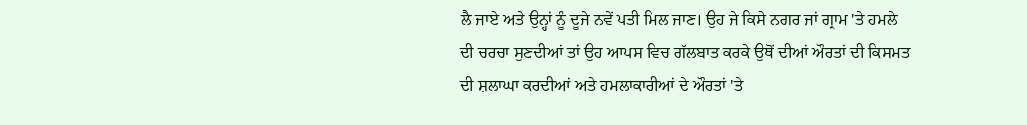ਲੈ ਜਾਏ ਅਤੇ ਉਨ੍ਹਾਂ ਨੂੰ ਦੂਜੇ ਨਵੇਂ ਪਤੀ ਮਿਲ ਜਾਣ। ਉਹ ਜੇ ਕਿਸੇ ਨਗਰ ਜਾਂ ਗ੍ਰਾਮ 'ਤੇ ਹਮਲੇ ਦੀ ਚਰਚਾ ਸੁਣਦੀਆਂ ਤਾਂ ਉਹ ਆਪਸ ਵਿਚ ਗੱਲਬਾਤ ਕਰਕੇ ਉਥੋਂ ਦੀਆਂ ਔਰਤਾਂ ਦੀ ਕਿਸਮਤ ਦੀ ਸ਼ਲਾਘਾ ਕਰਦੀਆਂ ਅਤੇ ਹਮਲਾਕਾਰੀਆਂ ਦੇ ਔਰਤਾਂ 'ਤੇ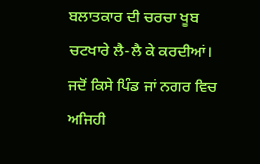ਬਲਾਤਕਾਰ ਦੀ ਚਰਚਾ ਖੂਬ ਚਟਖਾਰੇ ਲੈ-ਲੈ ਕੇ ਕਰਦੀਆਂ। ਜਦੋਂ ਕਿਸੇ ਪਿੰਡ ਜਾਂ ਨਗਰ ਵਿਚ ਅਜਿਹੀ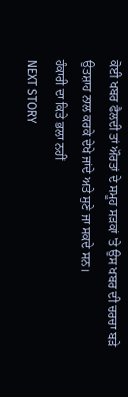ਕੋਈ ਖਬਰ ਫੈਲਦੀ ਤਾਂ ਔਰਤਾਂ ਦੇ ਸਮੂਹ ਸੜਕਾਂ 'ਤੇ ਉਸ ਖਬਰ ਦੀ ਚਰਚਾ ਬੜੇ ਉਤਸ਼ਾਹ ਨਾਲ ਕਰਕੇ ਦੇਖੇ ਜਾਂਦੇ ਅਤੇ ਸੁਣੇ ਜਾ ਸਕਦੇ ਸਨ।
ਹੰਕਾਰੀ ਦਾ ਕਿਤੇ ਭਲਾ ਨਹੀਂ
NEXT STORY